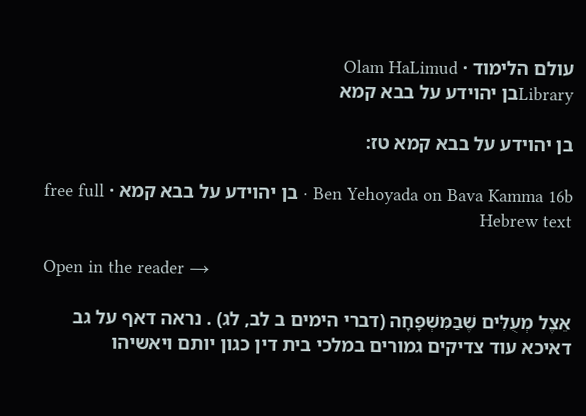עולם הלימוד · Olam HaLimud
Libraryבן יהוידע על בבא קמא

בן יהוידע על בבא קמא טז:

Ben Yehoyada on Bava Kamma 16b · בן יהוידע על בבא קמא · free full Hebrew text

Open in the reader →

אֵצֶל מְעֻלִּים שֶׁבַּמִּשְׁפָּחָה (דברי הימים ב לב, לג) . נראה דאף על גב דאיכא עוד צדיקים גמורים במלכי בית דין כגון יותם ויאשיהו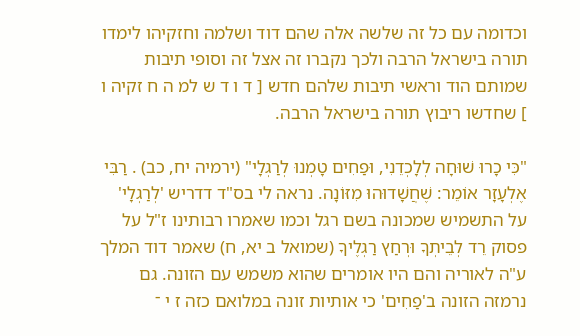וכדומה עם כל זה שלשה אלה שהם דוד ושלמה וחזקיהו לימדו תורה בישראל הרבה ולכך נקברו זה אצל זה וסופי תיבות שמותם הוד וראשי תיבות שלהם חדש [ ד ו ד ש למ ה ח זקיה ו ] שחדשו ריבוץ תורה בישראל הרבה.

"כִּי כָרוּ שׁוּחָה לְלָכְדֵנִי, וּפַחִים טָמְנוּ לְרַגְלָי" (ירמיה יח, כב) . רַבִּי אֶלְעָזָר אוֹמֵר: שֶׁחֲשָׁדוּהוּ מִזּוֹנָה. נראה לי בס"ד דדריש 'לְרַגְלָי' על התשמיש שמכונה בשם רגל וכמו שאמרו רבותינו ז"ל על פסוק רֵד לְבֵיתְךָ וּרְחַץ רַגְלֶיךָ (שמואל ב יא, ח) שאמר דוד המלך ע"ה לאוריה והם היו אומרים שהוא משמש עם הזונה. גם נרמזה הזונה ב'פַחִים' כי אותיות זונה במלואם כזה ז י ־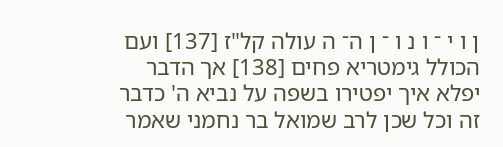ן ו י ־ ו נ ו ־ ן ה־ ה עולה קל"ז [137] ועם הכולל גימטריא פחים [138] אך הדבר יפלא איך יפטירו בשפה על נביא ה' כדבר זה וכל שכן לרב שמואל בר נחמני שאמר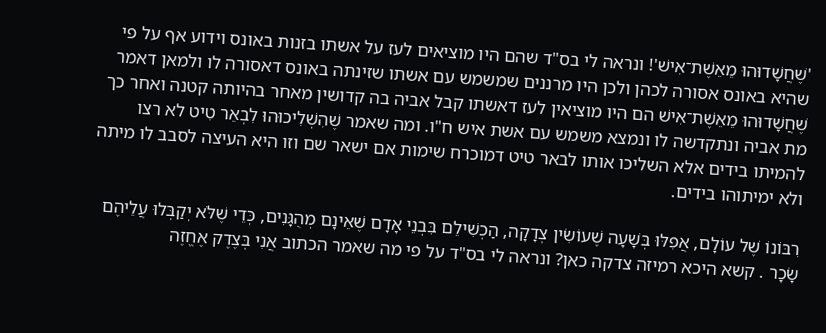'שֶׁחֲשָׁדוּהוּ מֵאֵשֶׁת־אִישׁ'! ונראה לי בס"ד שהם היו מוציאים לעז על אשתו בזנות באונס וידוע אף על פי שהיא באונס אסורה לכהן ולכן היו מרננים שמשמש עם אשתו שזינתה באונס דאסורה לו ולמאן דאמר שֶׁחֲשָׁדוּהוּ מֵאֵשֶׁת־אִישׁ הם היו מוציאין לעז דאשתו קבל אביה בה קדושין מאחר בהיותה קטנה ואחר כך מת אביה ונתקדשה לו ונמצא משמש עם אשת איש ח"ו. ומה שאמר שֶׁהִשְׁלִיכוּהוּ לִבְאֵר טִיט לא רצו להמיתו בידים אלא השליכו אותו לבאר טיט דמוכרח שימות אם ישאר שם וזו היא העיצה לסבב לו מיתה ולא ימיתוהו בידים.

רִבּוֹנוֹ שֶׁל עוֹלָם, אֲפִלּוּ בְּשָׁעָה שֶׁעוֹשִׂין צְדָקָה, הַכְשִׁילֵם בִּבְנֵי אָדָם שֶׁאֵינָם מְהֻגָּנִים, כְּדֵי שֶׁלֹּא יְקַבְּלוּ עֲלֵיהֶם שָׂכָר . קשא היכא רמיזה צדקה כאן? ונראה לי בס"ד על פי מה שאמר הכתוב אֲנִי בְּצֶדֶק אֶחֱזֶה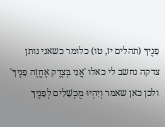פָנֶיךָ (תהלים יז, טו) כלומר כשאני נותן צדקה נחשב לי כאלו 'אֲנִי בְּצֶדֶק אֶחֱזֶה פָנֶיךָ' ולכן כאן שאמר וְיִהְיוּ מֻכְשָׁלִים לְפָנֶיךָ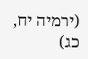(ירמיה יח, כג)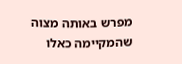מפרש באותה מצוה שהמקיימה כאלו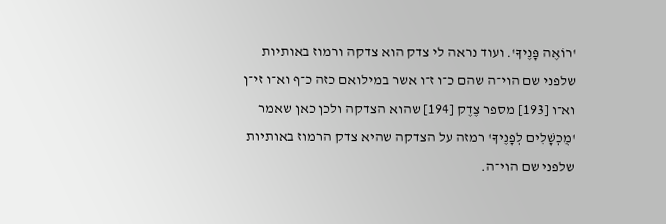'רוֹאֶה פָּנֶיךָ'. ועוד נראה לי צדק הוא צדקה ורמוז באותיות שלפני שם הוי־ה שהם כ־ו ז־ו אשר במילואם כזה כ־ף וא־ו זי־ן וא־ו [193] מספר צֶדֶק [194] שהוא הצדקה ולכן כאן שאמר 'מֻכְשָׁלִים לְפָנֶיךָ' רמזה על הצדקה שהיא צדק הרמוז באותיות שלפני שם הוי־ה.